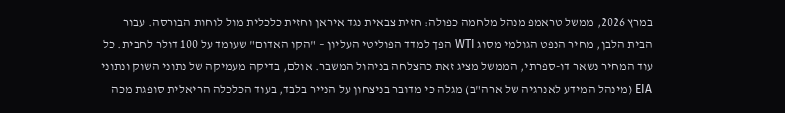במרץ 2026, ממשל טראמפ מנהל מלחמה כפולה: חזית צבאית נגד איראן וחזית כלכלית מול לוחות הבורסה. עבור הבית הלבן, מחיר הנפט הגולמי מסוג WTI הפך למדד הפוליטי העליון – "הקו האדום" שעומד על 100 דולר לחבית. כל עוד המחיר נשאר דו-ספרתי, הממשל מציג זאת כהצלחה בניהול המשבר. אולם, בדיקה מעמיקה של נתוני השוק ונתוני EIA (מינהל המידע לאנרגיה של ארה"ב) מגלה כי מדובר בניצחון על הנייר בלבד, בעוד הכלכלה הריאלית סופגת מכה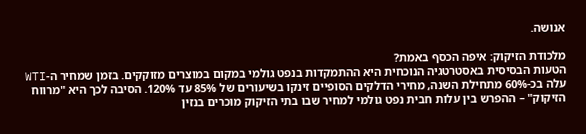אנושה.

מלכודת הזיקוק: איפה הכסף באמת?
הטעות הבסיסית באסטרטגיה הנוכחית היא ההתמקדות בנפט גולמי במקום במוצרים מזוקקים. בזמן שמחיר ה-WTI עלה בכ-60% מתחילת השנה, מחירי הדלקים הסופיים זינקו בשיעורים של 85% עד 120%. הסיבה לכך היא "מרווח הזיקוק" – ההפרש בין עלות חבית נפט גולמי למחיר שבו בתי הזיקוק מוכרים בנזין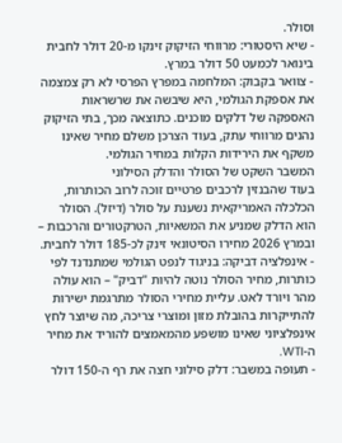וסולר.
- שיא היסטורי: מרווחי הזיקוק זינקו מ-20 דולר לחבית בינואר לכמעט 50 דולר במרץ.
- צוואר בקבוק: המלחמה במפרץ הפרסי לא רק צמצמה את אספקת הגולמי, היא שיבשה את שרשראות האספקה של דלקים מוכנים. כתוצאה מכך, בתי הזיקוק נהנים מרווחי עתק, בעוד הצרכן משלם מחיר שאינו משקף את הירידות הקלות במחיר הגולמי.
המשבר השקט של הסולר והדלק הסילוני
בעוד שהבנזין לרכבים פרטיים זוכה לרוב הכותרות, הכלכלה האמריקאית נשענת על סולר (דיזל). הסולר הוא הדלק שמניע את המשאיות, הטרקטורים והרכבות – ובמרץ 2026 מחירו הסיטונאי זינק לכ-185 דולר לחבית.
- אינפלציה דביקה: בניגוד לנפט הגולמי שמתנדנד לפי כותרות, מחיר הסולר נוטה להיות "דביק" – הוא עולה מהר ויורד לאט. עליית מחירי הסולר מתרגמת ישירות להתייקרות בהובלת מזון ומוצרי צריכה, מה שיוצר לחץ אינפלציוני שאינו מושפע מהמאמצים להוריד את מחיר ה-WTI.
- תעופה במשבר: דלק סילוני חצה את רף ה-150 דולר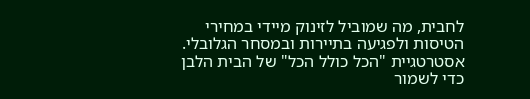לחבית, מה שמוביל לזינוק מיידי במחירי הטיסות ולפגיעה בתיירות ובמסחר הגלובלי.
אסטרטגיית "הכל כולל הכל" של הבית הלבן
כדי לשמור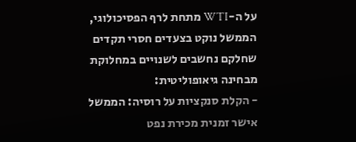על ה-WTI מתחת לרף הפסיכולוגי, הממשל נוקט בצעדים חסרי תקדים שחלקם נחשבים לשנויים במחלוקת מבחינה גיאופוליטית:
- הקלת סנקציות על רוסיה: הממשל אישר זמנית מכירת נפט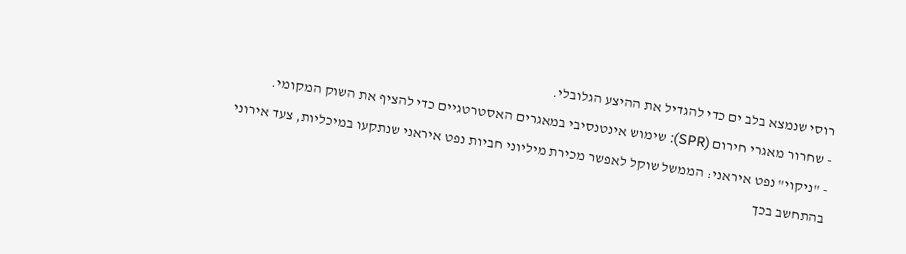רוסי שנמצא בלב ים כדי להגדיל את ההיצע הגלובלי.
- שחרור מאגרי חירום (SPR): שימוש אינטנסיבי במאגרים האסטרטגיים כדי להציף את השוק המקומי.
- "ניקוי" נפט איראני: הממשל שוקל לאפשר מכירת מיליוני חביות נפט איראני שנתקעו במיכליות, צעד אירוני בהתחשב בכך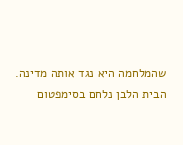שהמלחמה היא נגד אותה מדינה.
הבית הלבן נלחם בסימפטום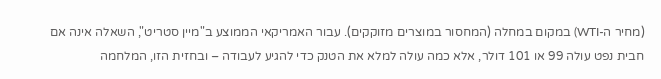(מחיר ה-WTI) במקום במחלה (המחסור במוצרים מזוקקים). עבור האמריקאי הממוצע ב"מיין סטריט", השאלה אינה אם חבית נפט עולה 99 או 101 דולר, אלא כמה עולה למלא את הטנק כדי להגיע לעבודה – ובחזית הזו, המלחמה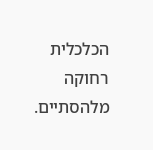הכלכלית רחוקה מלהסתיים.